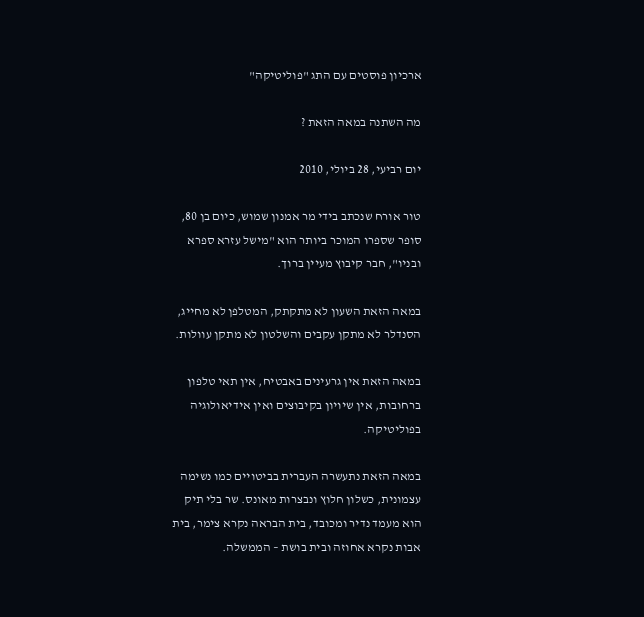ארכיון פוסטים עם התג "פוליטיקה"

מה השתנה במאה הזאת ?

יום רביעי, 28 ביולי, 2010

טור אורח שנכתב בידי מר אמנון שמוש, כיום בן 80, סופר שספרו המוכר ביותר הוא "מישל עזרא ספרא ובניו", חבר קיבוץ מעיין ברוך.

במאה הזאת השעון לא מתקתק, המטלפן לא מחייג, הסנדלר לא מתקן עקבים והשלטון לא מתקן עוולות.

במאה הזאת אין גרעינים באבטיח, אין תאי טלפון ברחובות, אין שיויון בקיבוצים ואין אידיאולוגיה בפוליטיקה.

במאה הזאת נתעשרה העברית בביטויים כמו נשימה עצמונית, כשלון חלוץ ונבצרות מאונס. שר בלי תיק הוא מעמד נדיר ומכובד, בית הבראה נקרא צימר, בית אבות נקרא אחוזה ובית בושת – הממשלה.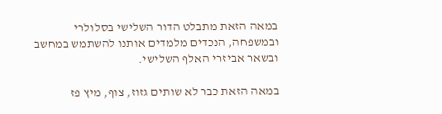במאה הזאת מתבלט הדור השלישי בסלולרי ובמשפחה, הנכדים מלמדים אותנו להשתמש במחשב ובשאר אביזרי האלף השלישי.

במאה הזאת כבר לא שותים גזוז, צוף, מיץ פז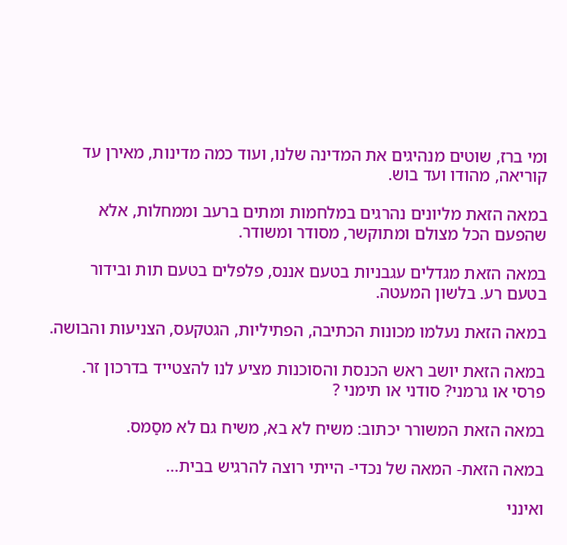ומי ברז, שוטים מנהיגים את המדינה שלנו, ועוד כמה מדינות, מאירן עד קוריאה, מהודו ועד בוש.

במאה הזאת מליונים נהרגים במלחמות ומתים ברעב וממחלות, אלא שהפעם הכל מצולם ומתוקשר, מסודר ומשודר.

במאה הזאת מגדלים עגבניות בטעם אננס, פלפלים בטעם תות ובידור בטעם רע. בלשון המעטה.

במאה הזאת נעלמו מכונות הכתיבה, הפתיליות, הגטקעס, הצניעות והבושה.

במאה הזאת יושב ראש הכנסת והסוכנות מציע לנו להצטייד בדרכון זר. פרסי או גרמני? סודני או תימני ?

במאה הזאת המשורר יכתוב: משיח לא בא, משיח גם לא מסַמס.

במאה הזאת- המאה של נכדי- הייתי רוצה להרגיש בבית…

ואינני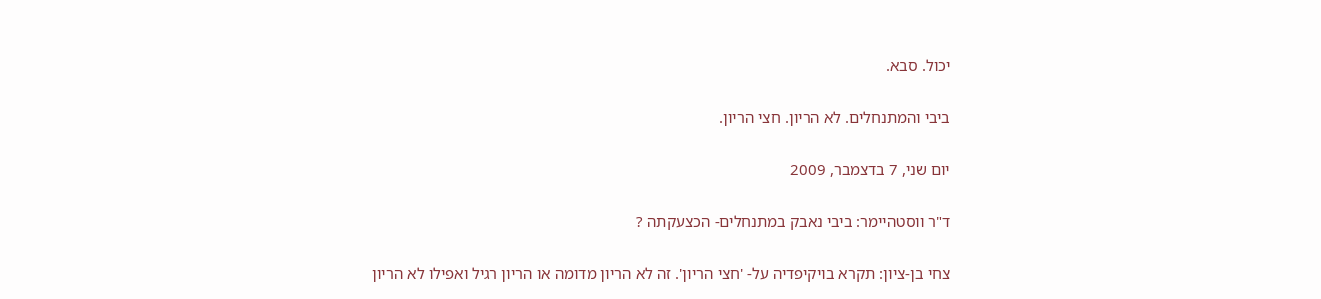יכול. סבא.

ביבי והמתנחלים. לא הריון. חצי הריון.

יום שני, 7 בדצמבר, 2009

ד"ר ווסטהיימר: ביבי נאבק במתנחלים- הכצעקתה ?

צחי בן-ציון: תקרא בויקיפדיה על- 'חצי הריון'. זה לא הריון מדומה או הריון רגיל ואפילו לא הריון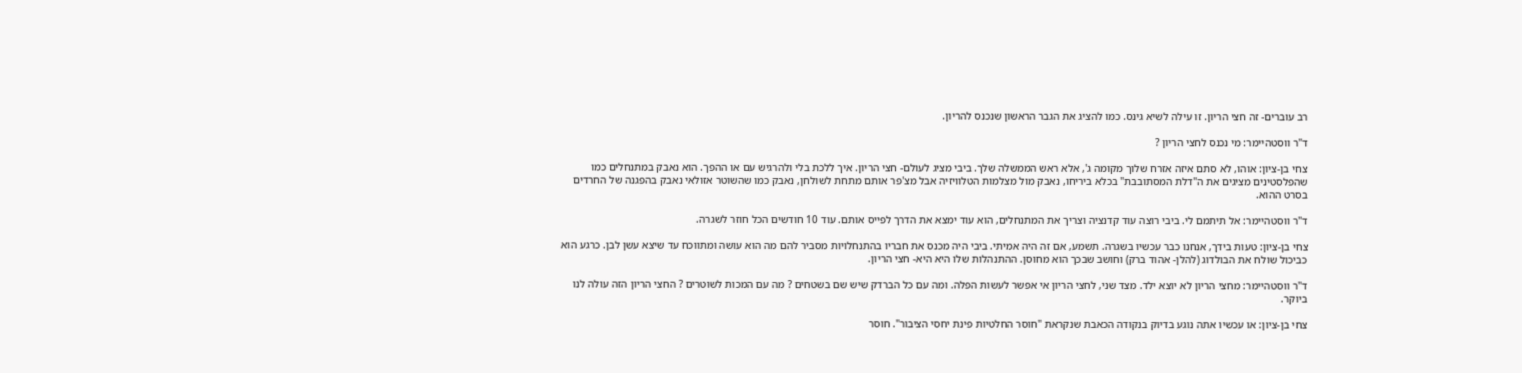רב עוברים- זה חצי הריון. זו עילה לשיא גינס. כמו להציג את הגבר הראשון שנכנס להריון.

ד"ר ווסטהיימר: מי נכנס לחצי הריון ?

צחי בן-ציון: אוהו, לא סתם איזה אזרח שלוך מקומה ג', אלא ראש הממשלה שלך. ביבי מציג לעולם- חצי הריון. איך ללכת בלי ולהרגיש עם או ההפך. הוא נאבק במתנחלים כמו שהפלסטינים מציגים את ה"דלת המסתובבת" בכלא ביריחו, נאבק מול מצלמות הטלוויזיה אבל מצ'פר אותם מתחת לשולחן, נאבק כמו שהשוטר אזולאי נאבק בהפגנה של החרדים בסרט ההוא.

ד"ר ווסטהיימר: אל תיתמם לי. ביבי רוצה עוד קדנציה וצריך את המתנחלים, הוא עוד ימצא את הדרך לפייס אותם. עוד 10 חודשים הכל חוזר לשגרה.

צחי בן-ציון: טעות בידך, אנחנו כבר עכשיו בשגרה. תשמע, אם זה היה אמיתי. ביבי היה מכנס את חבריו בהתנחלויות מסביר להם מה הוא עושה ומתווכח עד שיצא עשן לבן. כרגע הוא כביכול שולח את הבולדוג (להלן- אהוד ברק) וחושב שבכך הוא מחוסן. ההתנהלות שלו היא היא- חצי הריון.

ד"ר ווסטהיימר: מחצי הריון לא יוצא ילד. מצד שני, לחצי הריון אי אפשר לעשות הפלה. ומה עם כל הברדק שיש שם בשטחים ? מה עם המכות לשוטרים ? החצי הריון הזה עולה לנו ביוקר.

צחי בן-ציון: או עכשיו אתה נוגע בדיוק בנקודה הכאבת שנקראת "חוסר החלטיות פינת יחסי הציבור". חוסר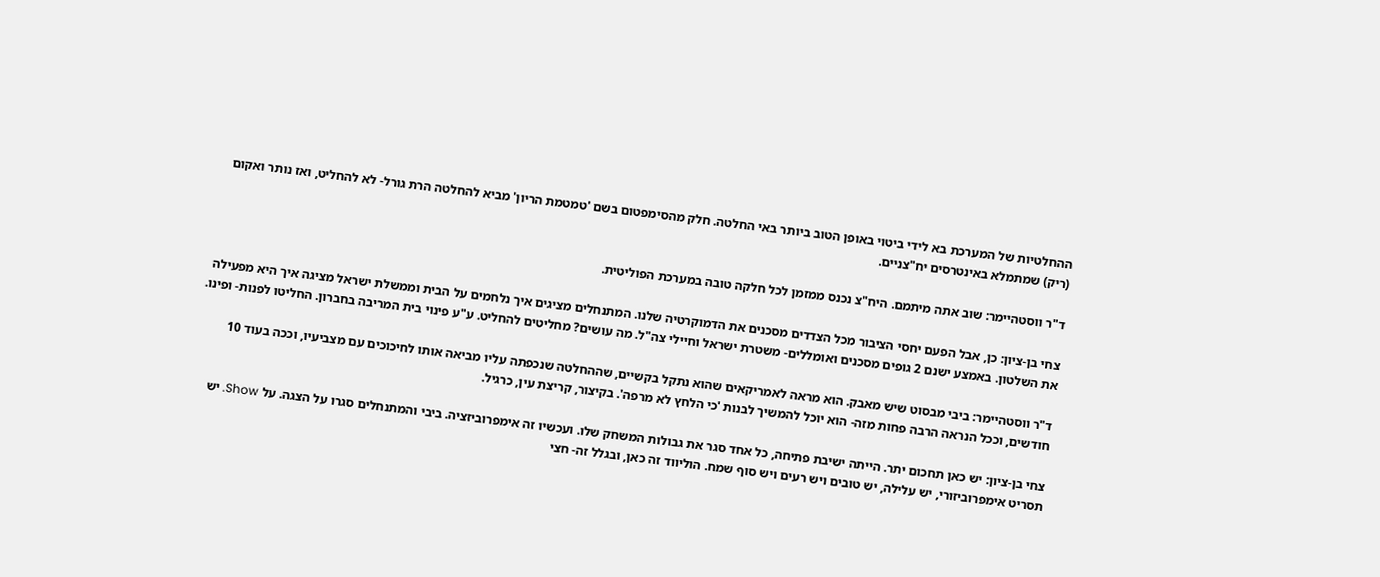ההחלטיות של המערכת בא לידי ביטוי באופן הטוב ביותר באי החלטה. חלק מהסימפטום בשם 'טמטמת הריון' מביא להחלטה הרת גורל- לא להחליט, ואז נותר ואקום (ריק) שמתמלא באינטרסים יח"צניים.

ד"ר ווסטהיימר: שוב אתה מיתמם. היח"צ נכנס ממזמן לכל חלקה טובה במערכת הפוליטית.

צחי בן-ציון: כן, אבל הפעם יחסי הציבור מכל הצדדים מסכנים את הדמוקרטיה שלנו. המתנחלים מציגים איך נלחמים על הבית וממשלת ישראל מציגה איך היא מפעילה את השלטון. באמצע ישנם 2 גופים מסכנים ואומללים- משטרת ישראל וחיילי צה"ל. מה עושים? מחליטים להחליט. ע"ע פינוי בית המריבה בחברון. החליטו לפנות- ופינו.

ד"ר ווסטהיימר: ביבי מבסוט שיש מאבק. הוא מראה לאמריקאים שהוא נתקל בקשיים, שההחלטה שנכפתה עליו מביאה אותו לחיכוכים עם מצביעיו, וככה בעוד 10 חודשים, וככל הנראה הרבה פחות מזה- הוא יוכל להמשיך לבנות 'כי הלחץ לא מרפה'. בקיצור, קריצת עין, כרגיל.

צחי בן-ציון: יש כאן תחכום יתר. הייתה ישיבת פתיחה, כל אחד סגר את גבולות המשחק שלו. ועכשיו זה אימפרוביזציה. ביבי והמתנחלים סגרו על הצגה. על Show. יש תסריט אימפרוביזורי, יש עלילה, יש טובים ויש רעים ויש סוף שמח. הוליווד זה כאן, ובגלל זה- חצי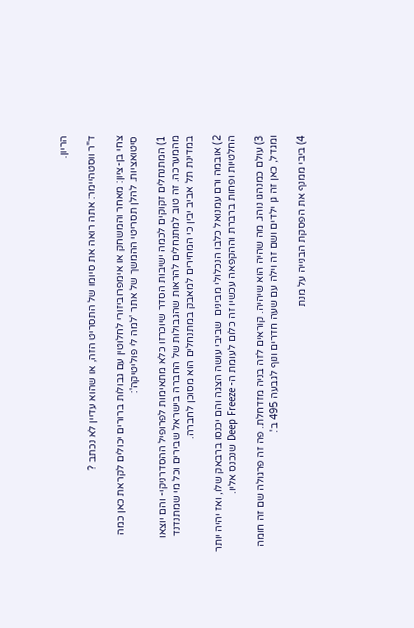הריון.

ד"ר ווסטהיימר: אתה רואה את סיומו של התסריט הזה, או שהוא עדיין לא נכתב ?

צחי בן-ציון: מאחר והמשחק או אימפרוביזורי לחלוטין עם גבולות ברורים יכולים לקראת כאן כמה סיטואציות. להלן תסריטי ההמשך של אתר 'למה לי פוליטיקה':

1) המתנחלים זקוקים לכמה ישיבות הסדר שיוכרזו כלא מתאימות לפרופיל ההסדרניקי- והם יוצאו מהמערכה. זה טוב למתנחלים להראות שהגבולות של החברה בישראל שבירים וכל מי שמתנדנד במדינת תל אביב יבין כי המחירים למאבק במתנחלים הוא מסוכן לחברה.

2) אובמה ורם עמנואל כלבו הנכלולי מבינים  שביבי עושה הצגה והם יכנסו ברבאק שלו, ואז יהיה יותר החלטיות ופחות ברברת וההקפאה עכשיו זה כלום לעומת ה- Deep Freeze שנכנס אליו.

3) עולם כמנהגו נוהג. מה שהיה הוא שיהיה. קוראים לזה בניה מזדחלת. פה זה פרגולה שם זה חומה ומגדל, כאן זה גן ילדים ושם זה וילה עם שעה חדרים ונוף לגבעה 495 ב'.

4) ביבי ממנף את הפסקת הבנייה על מנת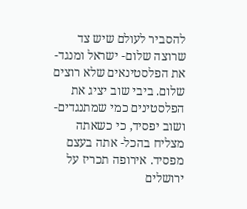להסביר לעולם שיש צד שרוצה שלום- ישראל ומנגד- את הפלסטינאים שלא רוצים שלום. ביבי שוב יציג את הפלסטינים כמי שמתנגדים- ושוב יפסיד, כי כשאתה מצליח בהכל- אתה בעצם מפסיד. אירופה תכריז על ירושלים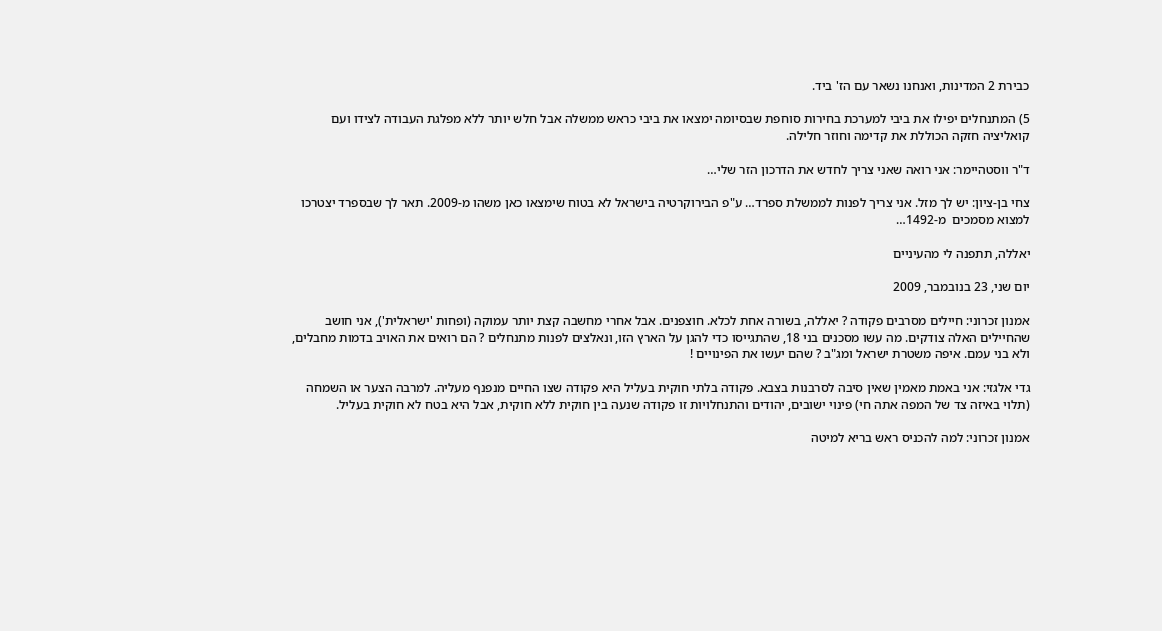כבירת 2 המדינות, ואנחנו נשאר עם הז' ביד.

5) המתנחלים יפילו את ביבי למערכת בחירות סוחפת שבסיומה ימצאו את ביבי כראש ממשלה אבל חלש יותר ללא מפלגת העבודה לצידו ועם קואליציה חזקה הכוללת את קדימה וחוזר חלילה.

ד"ר ווסטהיימר: אני רואה שאני צריך לחדש את הדרכון הזר שלי…

צחי בן-ציון: יש לך מזל. אני צריך לפנות לממשלת ספרד… ע"פ הבירוקרטיה בישראל לא בטוח שימצאו כאן משהו מ-2009. תאר לך שבספרד יצטרכו למצוא מסמכים  מ-1492…

יאללה, תתפנה לי מהעיניים

יום שני, 23 בנובמבר, 2009

אמנון זכרוני: חיילים מסרבים פקודה ? יאללה, בשורה אחת לכלא. חוצפנים. אבל אחרי מחשבה קצת יותר עמוקה (ופחות 'ישראלית'), אני חושב שהחיילים האלה צודקים. מה עשו מסכנים בני 18, שהתגייסו כדי להגן על הארץ הזו, ונאלצים לפנות מתנחלים ? הם רואים את האויב בדמות מחבלים, ולא בני עמם. איפה משטרת ישראל ומג"ב ? שהם יעשו את הפינויים !

גדי אלגזי: אני באמת מאמין שאין סיבה לסרבנות בצבא. פקודה בלתי חוקית בעליל היא פקודה שצו החיים מנפנף מעליה. למרבה הצער או השמחה (תלוי באיזה צד של המפה אתה חי) פינוי ישובים, יהודים והתנחלויות זו פקודה שנעה בין חוקית ללא חוקית, אבל היא בטח לא חוקית בעליל.

אמנון זכרוני: למה להכניס ראש בריא למיטה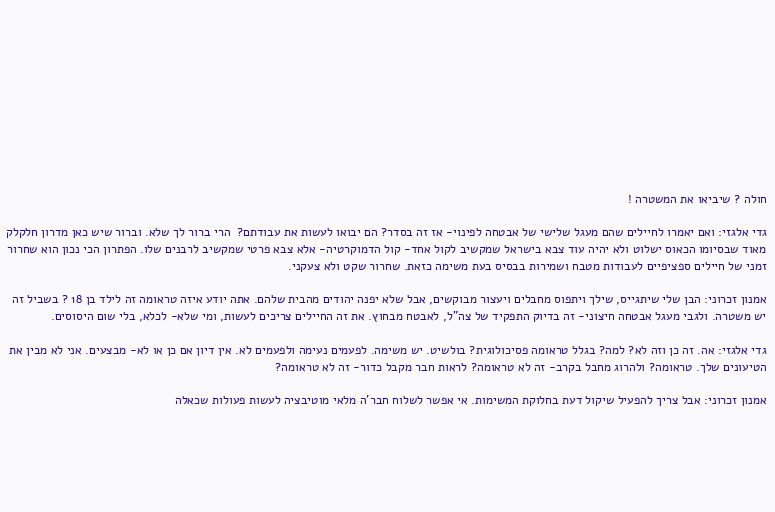חולה ? שיביאו את המשטרה !

גדי אלגזי: ואם יאמרו לחיילים שהם מעגל שלישי של אבטחה לפינוי- אז זה בסדר? הם יבואו לעשות את עבודתם?  הרי ברור לך שלא. וברור שיש כאן מדרון חלקלק מאוד שבסיומו הכאוס ישלוט ולא יהיה עוד צבא בישראל שמקשיב לקול אחד- קול הדמוקרטיה- אלא צבא פרטי שמקשיב לרבנים שלו. הפתרון הכי נכון הוא שחרור זמני של חיילים ספציפיים לעבודות מטבח ושמירות בבסיס בעת משימה כזאת. שחרור שקט ולא צעקני.

אמנון זכרוני: הבן שלי שיתגייס, שילך ויתפוס מחבלים ויעצור מבוקשים, אבל שלא יפנה יהודים מהבית שלהם. אתה יודע איזה טראומה זה לילד בן 18 ? בשביל זה יש משטרה. ולגבי מעגל אבטחה חיצוני- זה בדיוק התפקיד של צה"ל, לאבטח מבחוץ. את זה החיילים צריכים לעשות, ומי שלא- לכלא, בלי שום היסוסים.

גדי אלגזי: אה. זה כן וזה לא? למה? בגלל טראומה פסיכולוגית? בולשיט. יש משימה. לפעמים נעימה ולפעמים לא. אין דיון אם כן או לא- מבצעים. אני לא מבין את הטיעונים שלך. טראומה? ולהרוג מחבל בקרב- זה לא טראומה? לראות חבר מקבל כדור- זה לא טראומה?

אמנון זכרוני: אבל צריך להפעיל שיקול דעת בחלוקת המשימות. אי אפשר לשלוח חבר'ה מלאי מוטיבציה לעשות פעולות שכאלה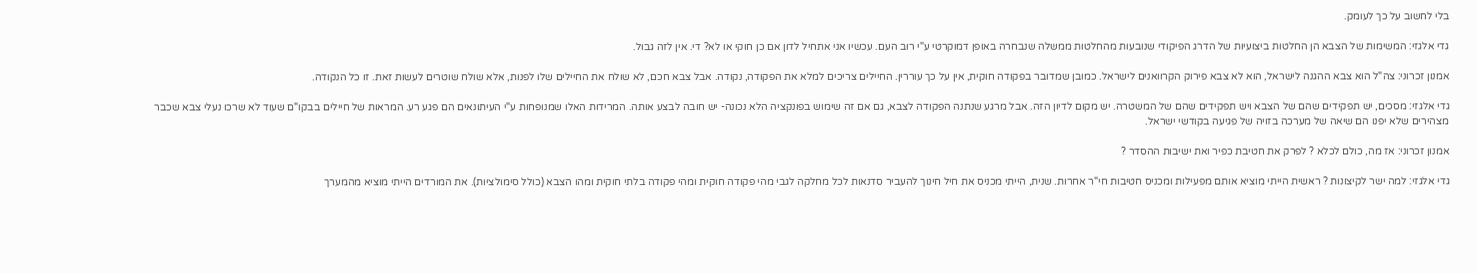בלי לחשוב על כך לעומק.

גדי אלגזי: המשימות של הצבא הן החלטות ביצועיות של הדרג הפיקודי שנובעות מהחלטות ממשלה שנבחרה באופן דמוקרטי ע"י רוב העם. עכשיו אני אתחיל לדון אם כן חוקי או לא? די. אין לזה גבול.

אמנון זכרוני: צה"ל הוא צבא ההגנה לישראל, הוא לא צבא פירוק הקרוואנים לישראל. כמובן שמדובר בפקודה חוקית, אין על כך עוררין. החיילים צריכים למלא את הפקודה, נקודה. אבל צבא חכם, לא שולח את החיילים שלו לפנות, אלא שולח שוטרים לעשות זאת. זו כל הנקודה.

גדי אלגזי: מסכים, יש תפקידים שהם של הצבא ויש תפקידים שהם של המשטרה. יש מקום לדיון הזה. אבל מרגע שנתנה הפקודה לצבא, גם אם זה שימוש בפונקציה הלא נכונה- יש חובה לבצע אותה. המרידות האלו שמנופחות ע"י העיתונאים הם פגע רע. המראות של חיילים בבקו"ם שעוד לא שרכו נעלי צבא שכבר מצהירים שלא יפנו הם שיאה של מערכה בזויה של פגיעה בקודשי ישראל.

אמנון זכרוני: אז מה, כולם לכלא ? לפרק את חטיבת כפיר ואת ישיבות ההסדר ?

גדי אלגזי: למה ישר לקיצונות ? ראשית הייתי מוציא אותם מפעילות ומכניס חטיבות חי"ר אחרות. שנית, הייתי מכניס את חיל חינוך להעביר סדנאות לכל מחלקה לגבי מהי פקודה חוקית ומהי פקודה בלתי חוקית ומהו הצבא (כולל סימולציות). את המורדים הייתי מוציא מהמערך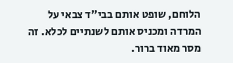הלוחם, שופט אותם בבי"ד צבאי על המרדה ומכניס אותם לשנתיים לכלא. זה מסר מאוד ברור.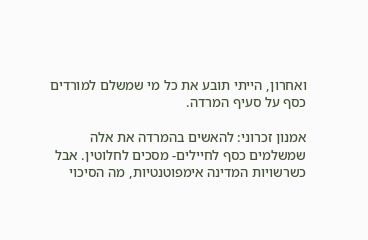ואחרון, הייתי תובע את כל מי שמשלם למורדים כסף על סעיף המרדה.

אמנון זכרוני: להאשים בהמרדה את אלה שמשלמים כסף לחיילים- מסכים לחלוטין. אבל כשרשויות המדינה אימפוטנטיות, מה הסיכוי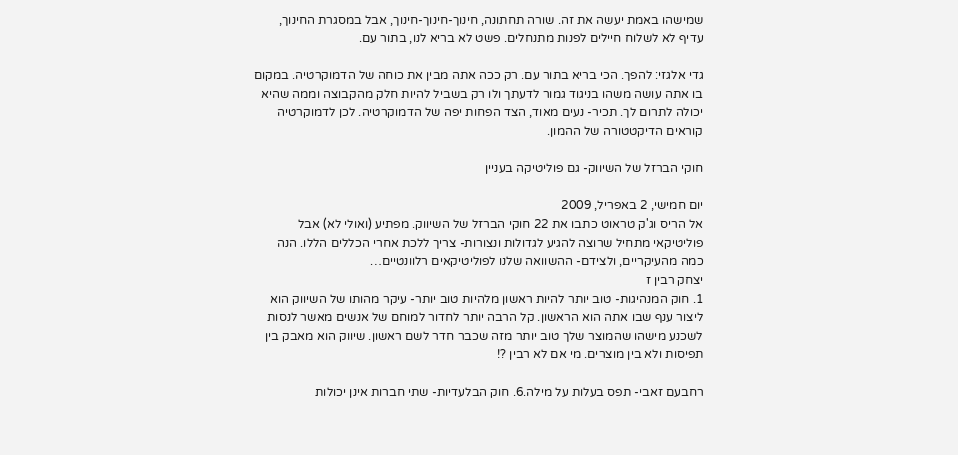שמישהו באמת יעשה את זה. שורה תחתונה, חינוך-חינוך-חינוך, אבל במסגרת החינוך, עדיף לא לשלוח חיילים לפנות מתנחלים. פשט לא בריא לנו, בתור עם.

גדי אלגזי: להפך. הכי בריא בתור עם. רק ככה אתה מבין את כוחה של הדמוקרטיה. במקום בו אתה עושה משהו בניגוד גמור לדעתך ולו רק בשביל להיות חלק מהקבוצה וממה שהיא יכולה לתרום לך. תכיר- נעים מאוד, הצד הפחות יפה של הדמוקרטיה. לכן לדמוקרטיה קוראים הדיקטטורה של ההמון.

חוקי הברזל של השיווק- גם פוליטיקה בעניין

יום חמישי, 2 באפריל, 2009
אל הריס וג'ק טראוט כתבו את 22 חוקי הברזל של השיווק. מפתיע (ואולי לא) אבל פוליטיקאי מתחיל שרוצה להגיע לגדולות ונצורות- צריך ללכת אחרי הכללים הללו. הנה כמה מהעיקריים, ולצידם- ההשוואה שלנו לפוליטיקאים רלוונטיים…
יצחק רבין ז
1. חוק המנהיגות- טוב יותר להיות ראשון מלהיות טוב יותר- עיקר מהותו של השיווק הוא ליצור ענף שבו אתה הוא הראשון. קל הרבה יותר לחדור למוחם של אנשים מאשר לנסות לשכנע מישהו שהמוצר שלך טוב יותר מזה שכבר חדר לשם ראשון. שיווק הוא מאבק בין תפיסות ולא בין מוצרים. מי אם לא רבין ?!

רחבעם זאבי- תפס בעלות על מילה.6. חוק הבלעדיות- שתי חברות אינן יכולות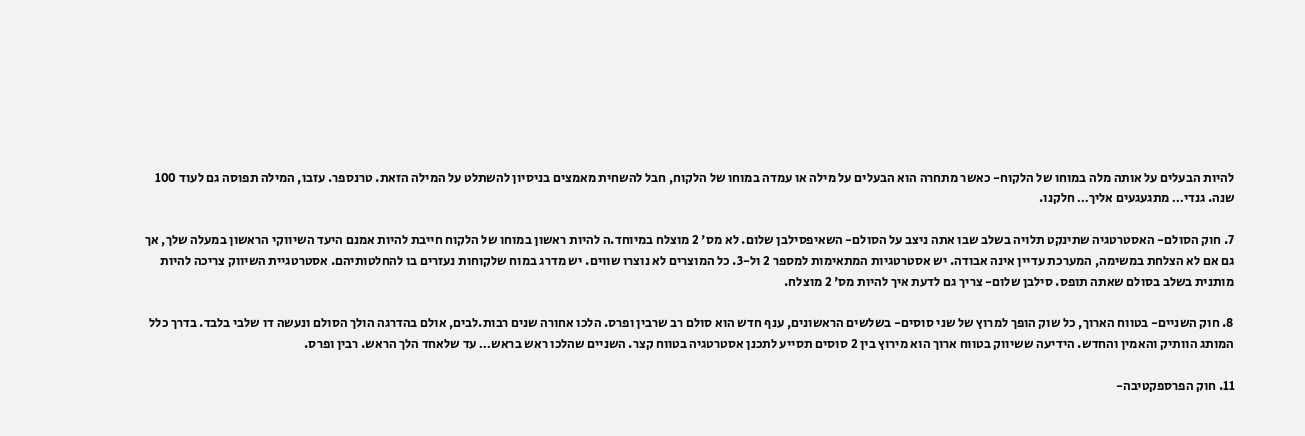להיות הבעלים על אותה מלה במוחו של הלקוח- כאשר מתחרה הוא הבעלים על מילה או עמדה במוחו של הלקוח, חבל להשחית מאמצים בניסיון להשתלט על המילה הזאת. טרנספר. עזבו, המילה תפוסה גם לעוד 100 שנה. גנדי… מתגעגעים אליך… חלקנו.

7. חוק הסולם- האסטרטגיה שתינקט תלויה בשלב שבו אתה ניצב על הסולם- השאיפסילבן שלום. לא מס' 2 מוצלח במיוחד.ה להיות ראשון במוחו של הלקוח חייבת להיות אמנם היעד השיווקי הראשון במעלה שלך, אך גם אם לא הצלחת במשימה, המערכת עדיין אינה אבודה. יש אסטרטגיות המתאימות למספר 2 ול-3. כל המוצרים לא נוצרו שווים. יש מדרג במוח שלקוחות נעזרים בו להחלטותיהם. אסטרטגיית השיווק צריכה להיות מותנית בשלב בסולם שאתה תופס. סילבן שלום- צריך גם לדעת איך להיות מס' 2 מוצלח.

8. חוק השניים- בטווח הארוך, כל שוק הופך למרוץ של שני סוסים- בשלשים הראשונים, ענף חדש הוא סולם רב שרבין ופרס. הלכו אחורה שנים רבות.לבים, אולם בהדרגה הולך הסולם ונעשה דו שלבי בלבד. בדרך כלל המותג הוותיק והאמין והחדש. הידיעה ששיווק בטווח ארוך הוא מירוץ בין 2 סוסים תסייע לתכנן אסטרטגיה בטווח קצר. השניים שהלכו ראש בראש… עד שלאחד הלך הראש. רבין ופרס.

11. חוק הפרספקטיבה-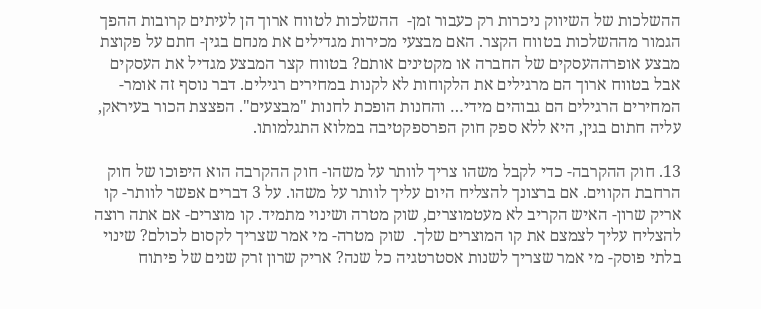ההשלכות של השיווק ניכרות רק כעבור זמן-  ההשלכות לטווח ארוך הן לעיתים קרובות ההפך הגמור מההשלכות בטווח הקצר. האם מבצעי מכירות מגדילים את מנחם בגין- חתם על פקוצת מבצע אופרההעסקים של החברה או מקטינים אותם? בטווח קצר המבצע מגדיל את העסקים אבל בטווח ארוך הם מרגילים את הלקוחות לא לקנות במחירים רגילים. דבר נוסף זה אומר- המחירים הרגילים הם גבוהים מידי… והחנות הופכת לחנות "מבצעים". הפצצת הכור בעיראק, עליה חתום בגין, היא ללא ספק חוק הפרספקטיבה במלוא התגלמותו.

13. חוק ההקרבה- כדי לקבל משהו צריך לוותר על משהו- חוק ההקרבה הוא היפוכו של חוק הרחבת הקווים. אם ברצונך להצליח היום עליך לוותר על משהו. על 3 דברים אפשר לוותר- קו אריק שרון- האיש הקריב לא מעטמוצרים, שוק מטרה ושינוי מתמיד. קו מוצרים- אם אתה רוצה להצליח עליך לצמצם את קו המוצרים שלך.  שוק מטרה- מי אמר שצריך לקסום לכולם? שינוי בלתי פוסק- מי אמר שצריך לשנות אסטרטגיה כל שנה? אריק שרון זרק שנים של פיתוח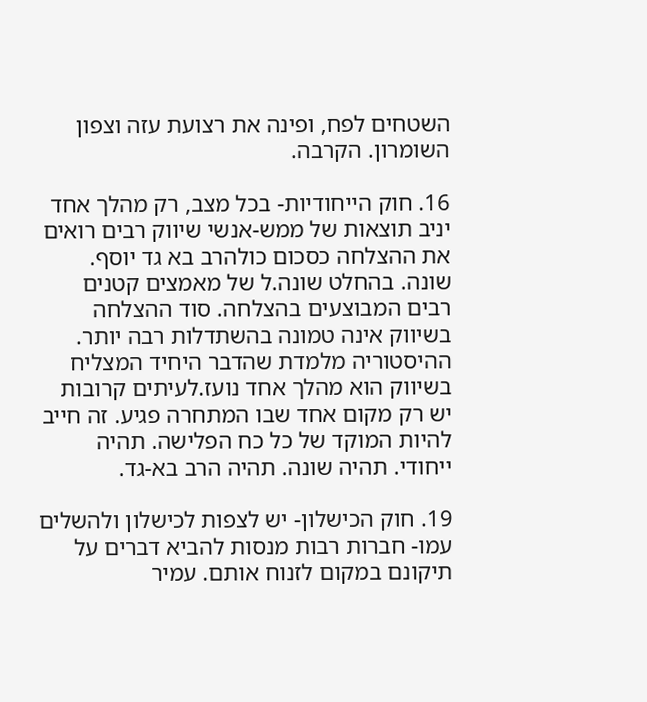השטחים לפח, ופינה את רצועת עזה וצפון השומרון. הקרבה.

16. חוק הייחודיות- בכל מצב, רק מהלך אחד יניב תוצאות של ממש-אנשי שיווק רבים רואים את ההצלחה כסכום כולהרב בא גד יוסף. שונה. בהחלט שונה.ל של מאמצים קטנים רבים המבוצעים בהצלחה. סוד ההצלחה בשיווק אינה טמונה בהשתדלות רבה יותר. ההיסטוריה מלמדת שהדבר היחיד המצליח בשיווק הוא מהלך אחד נועז.לעיתים קרובות יש רק מקום אחד שבו המתחרה פגיע. זה חייב להיות המוקד של כל כח הפלישה. תהיה ייחודי. תהיה שונה. תהיה הרב בא-גד.

19. חוק הכישלון- יש לצפות לכישלון ולהשלים עמו- חברות רבות מנסות להביא דברים על תיקונם במקום לזנוח אותם. עמיר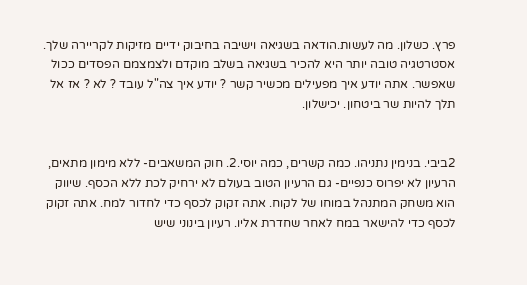פרץ. כשלון. מה לעשות.הודאה בשגיאה וישיבה בחיבוק ידיים מזיקות לקריירה שלך. אסטרטגיה טובה יותר היא להכיר בשגיאה בשלב מוקדם ולצמצמם הפסדים ככול שאפשר. אתה יודע איך מפעילים מכשיר קשר ? יודע איך צה"ל עובד ? לא ? אז אל תלך להיות שר ביטחון. יכישלון.


2ביבי. בנימין נתניהו. כמה קשרים, כמה יוסי.2. חוק המשאבים- ללא מימון מתאים, הרעיון לא יפרוס כנפיים- גם הרעיון הטוב בעולם לא ירחיק לכת ללא הכסף. שיווק הוא משחק המתנהל במוחו של לקוח. אתה זקוק לכסף כדי לחדור למח. אתה זקוק לכסף כדי להישאר במח לאחר שחדרת אליו. רעיון בינוני שיש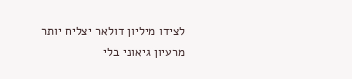לצידו מיליון דולאר יצליח יותר מרעיון גיאוני בלי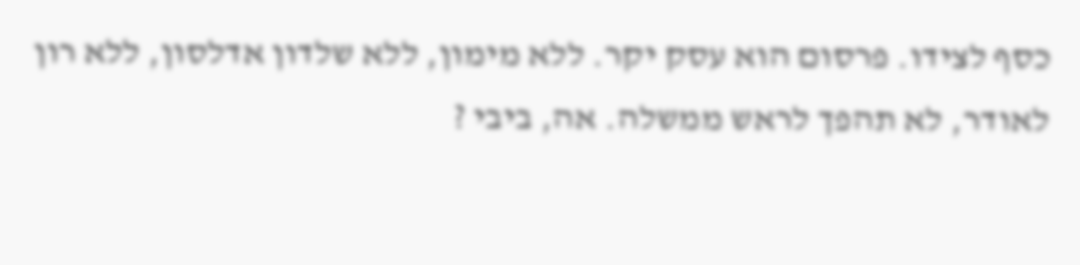כסף לצידו. פרסום הוא עסק יקר. ללא מימון, ללא שלדון אדלסון, ללא רון לאודר, לא תהפך לראש ממשלה. אה, ביבי ?